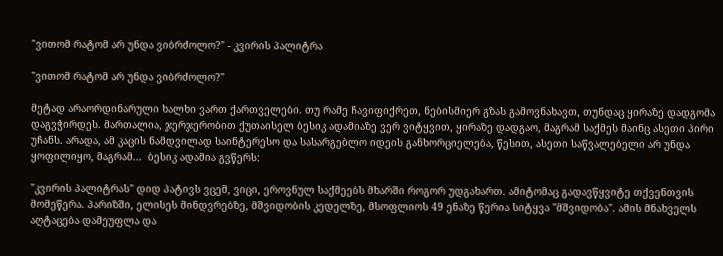"ვითომ რატომ არ უნდა ვიბრძოლო?" - კვირის პალიტრა

"ვითომ რატომ არ უნდა ვიბრძოლო?"

მეტად არაორდინარული ხალხი ვართ ქართველები. თუ რამე ჩავიფიქრეთ, ნებისმიერ გზას გამოვნახავთ, თუნდაც ყირაზე დადგომა დაგვჭირდეს. მართალია, ჯერჯერობით ქუთაისელ ბესიკ ადამიაზე ვერ ვიტყვით, ყირაზე დადგაო, მაგრამ საქმეს მაინც ასეთი პირი უჩანს. არადა, ამ კაცის ნამდვილად საინტერესო და სასარგებლო იდეის განხორციელება, წესით, ასეთი საწვალებელი არ უნდა ყოფილიყო, მაგრამ...  ბესიკ ადამია გვწერს:

"კვირის პალიტრას" დიდ პატივს ვცემ, ვიცი, ეროვნულ საქმეებს მხარში როგორ უდგახართ. ამიტომაც გადავწყვიტე თქვენთვის მომეწერა. პარიზში, ელისეს მინდვრებზე, მშვიდობის კედელზე, მსოფლიოს 49 ენაზე წერია სიტყვა "მშვიდობა". ამის მნახველს აღტაცება დამეუფლა და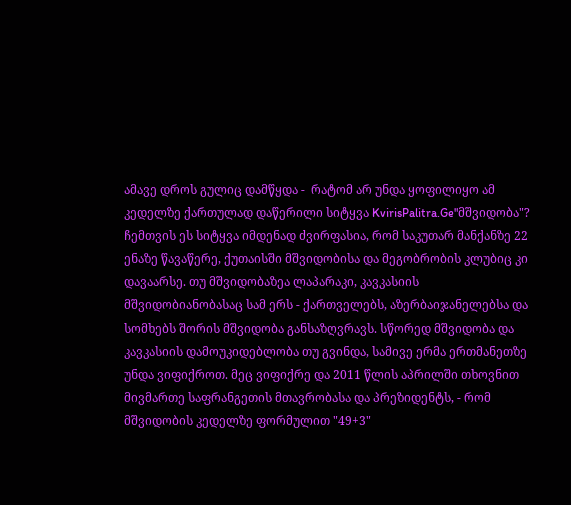ამავე დროს გულიც დამწყდა -  რატომ არ უნდა ყოფილიყო ამ კედელზე ქართულად დაწერილი სიტყვა KvirisPalitra.Ge"მშვიდობა"? ჩემთვის ეს სიტყვა იმდენად ძვირფასია, რომ საკუთარ მანქანზე 22 ენაზე წავაწერე, ქუთაისში მშვიდობისა და მეგობრობის კლუბიც კი დავაარსე. თუ მშვიდობაზეა ლაპარაკი, კავკასიის მშვიდობიანობასაც სამ ერს - ქართველებს, აზერბაიჯანელებსა და სომხებს შორის მშვიდობა განსაზღვრავს. სწორედ მშვიდობა და კავკასიის დამოუკიდებლობა თუ გვინდა, სამივე ერმა ერთმანეთზე უნდა ვიფიქროთ. მეც ვიფიქრე და 2011 წლის აპრილში თხოვნით მივმართე საფრანგეთის მთავრობასა და პრეზიდენტს, - რომ მშვიდობის კედელზე ფორმულით "49+3"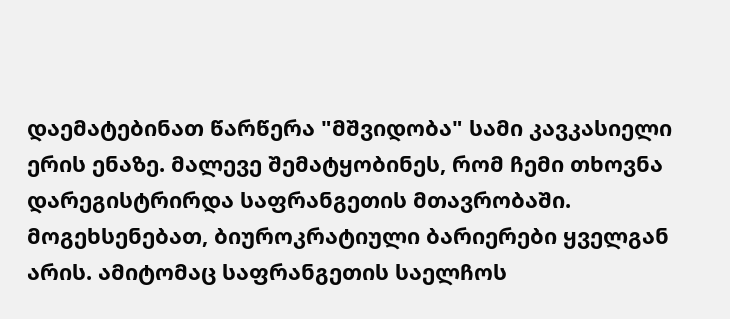დაემატებინათ წარწერა "მშვიდობა" სამი კავკასიელი ერის ენაზე. მალევე შემატყობინეს, რომ ჩემი თხოვნა დარეგისტრირდა საფრანგეთის მთავრობაში. მოგეხსენებათ, ბიუროკრატიული ბარიერები ყველგან არის. ამიტომაც საფრანგეთის საელჩოს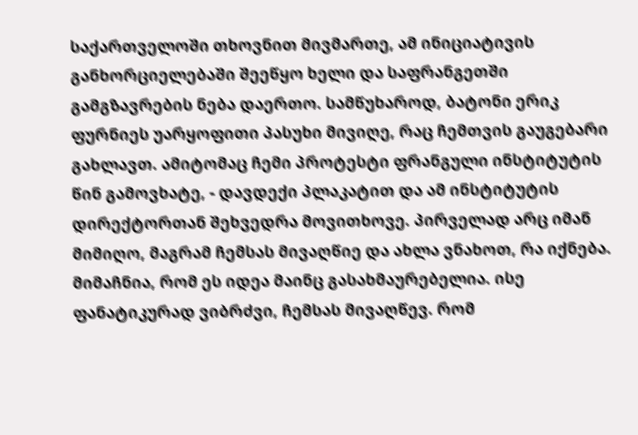საქართველოში თხოვნით მივმართე, ამ ინიციატივის განხორციელებაში შეეწყო ხელი და საფრანგეთში გამგზავრების ნება დაერთო. სამწუხაროდ, ბატონი ერიკ ფურნიეს უარყოფითი პასუხი მივიღე, რაც ჩემთვის გაუგებარი გახლავთ. ამიტომაც ჩემი პროტესტი ფრანგული ინსტიტუტის წინ გამოვხატე, - დავდექი პლაკატით და ამ ინსტიტუტის დირექტორთან შეხვედრა მოვითხოვე. პირველად არც იმან მიმიღო, მაგრამ ჩემსას მივაღწიე და ახლა ვნახოთ, რა იქნება. მიმაჩნია, რომ ეს იდეა მაინც გასახმაურებელია. ისე ფანატიკურად ვიბრძვი, ჩემსას მივაღწევ. რომ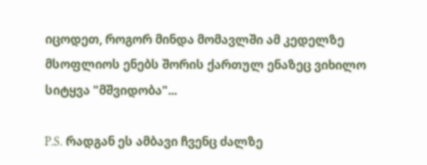იცოდეთ, როგორ მინდა მომავლში ამ კედელზე მსოფლიოს ენებს შორის ქართულ ენაზეც ვიხილო სიტყვა "მშვიდობა"...

P.S. რადგან ეს ამბავი ჩვენც ძალზე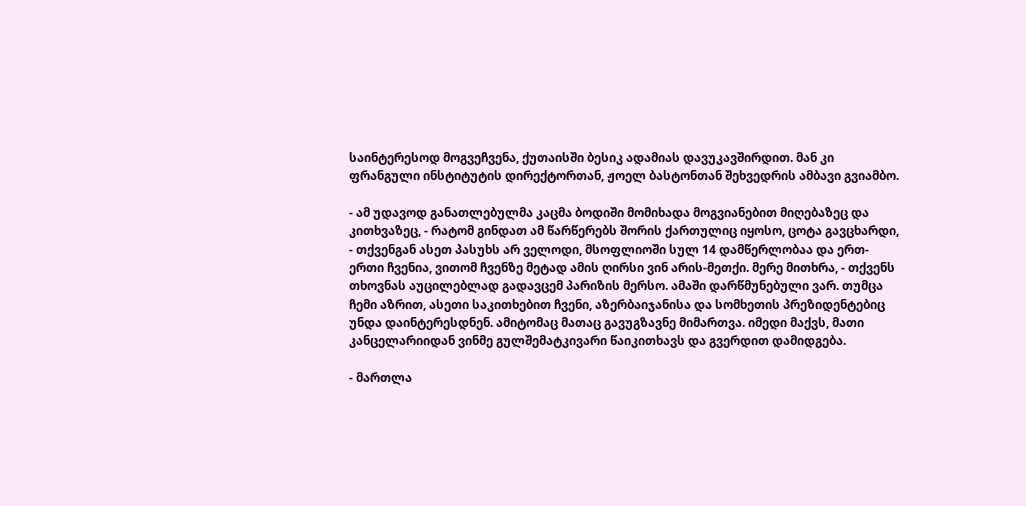საინტერესოდ მოგვეჩვენა, ქუთაისში ბესიკ ადამიას დავუკავშირდით. მან კი ფრანგული ინსტიტუტის დირექტორთან, ჟოელ ბასტონთან შეხვედრის ამბავი გვიამბო.

- ამ უდავოდ განათლებულმა კაცმა ბოდიში მომიხადა მოგვიანებით მიღებაზეც და კითხვაზეც, - რატომ გინდათ ამ წარწერებს შორის ქართულიც იყოსო, ცოტა გავცხარდი, - თქვენგან ასეთ პასუხს არ ველოდი, მსოფლიოში სულ 14 დამწერლობაა და ერთ-ერთი ჩვენია, ვითომ ჩვენზე მეტად ამის ღირსი ვინ არის-მეთქი. მერე მითხრა, - თქვენს თხოვნას აუცილებლად გადავცემ პარიზის მერსო. ამაში დარწმუნებული ვარ. თუმცა ჩემი აზრით, ასეთი საკითხებით ჩვენი, აზერბაიჯანისა და სომხეთის პრეზიდენტებიც უნდა დაინტერესდნენ. ამიტომაც მათაც გავუგზავნე მიმართვა. იმედი მაქვს, მათი კანცელარიიდან ვინმე გულშემატკივარი წაიკითხავს და გვერდით დამიდგება.

- მართლა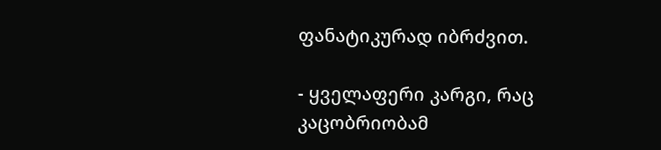ფანატიკურად იბრძვით.

- ყველაფერი კარგი, რაც კაცობრიობამ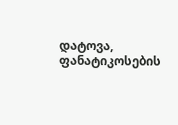დატოვა, ფანატიკოსების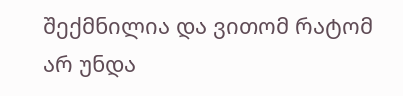შექმნილია და ვითომ რატომ არ უნდა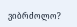ვიბრძოლო?